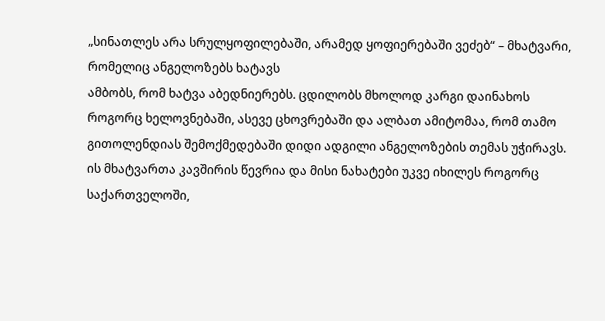„სინათლეს არა სრულყოფილებაში, არამედ ყოფიერებაში ვეძებ“ – მხატვარი, რომელიც ანგელოზებს ხატავს
ამბობს, რომ ხატვა აბედნიერებს. ცდილობს მხოლოდ კარგი დაინახოს როგორც ხელოვნებაში, ასევე ცხოვრებაში და ალბათ ამიტომაა, რომ თამო გითოლენდიას შემოქმედებაში დიდი ადგილი ანგელოზების თემას უჭირავს. ის მხატვართა კავშირის წევრია და მისი ნახატები უკვე იხილეს როგორც საქართველოში,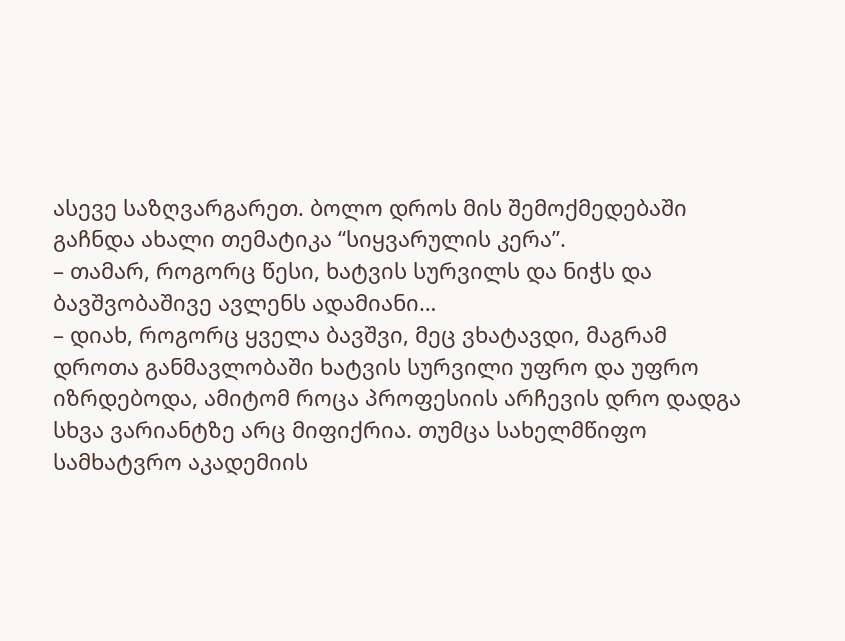ასევე საზღვარგარეთ. ბოლო დროს მის შემოქმედებაში გაჩნდა ახალი თემატიკა “სიყვარულის კერა”.
– თამარ, როგორც წესი, ხატვის სურვილს და ნიჭს და ბავშვობაშივე ავლენს ადამიანი…
– დიახ, როგორც ყველა ბავშვი, მეც ვხატავდი, მაგრამ დროთა განმავლობაში ხატვის სურვილი უფრო და უფრო იზრდებოდა, ამიტომ როცა პროფესიის არჩევის დრო დადგა სხვა ვარიანტზე არც მიფიქრია. თუმცა სახელმწიფო სამხატვრო აკადემიის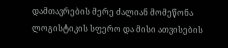დამთავრების მერე ძალიან მომეწონა ლოგისტიკის სფერო და მისი ათვისების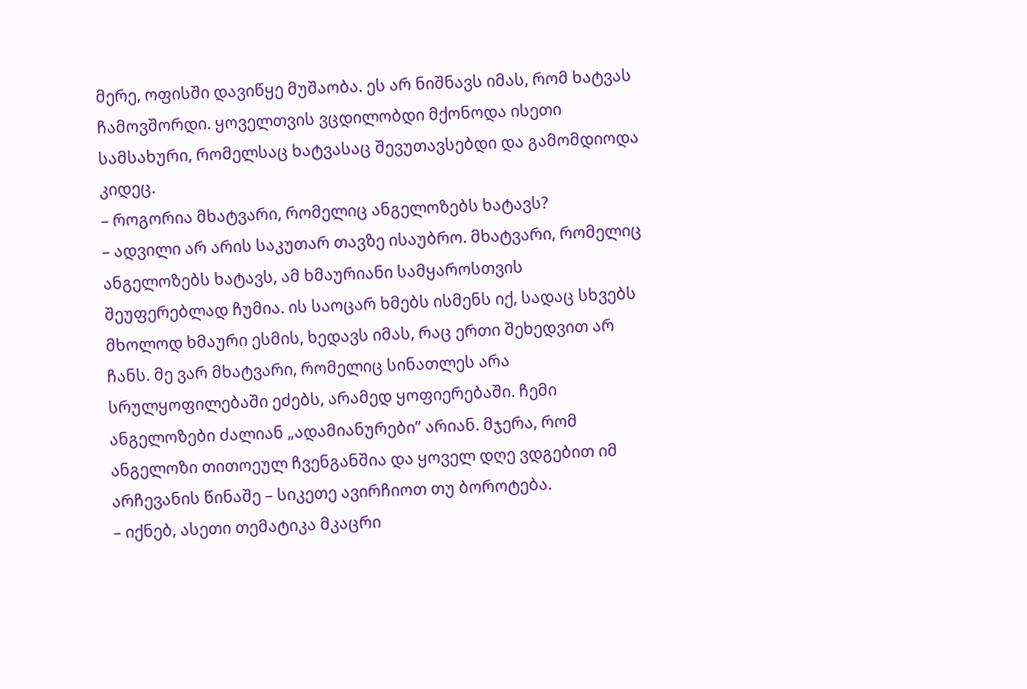მერე, ოფისში დავიწყე მუშაობა. ეს არ ნიშნავს იმას, რომ ხატვას ჩამოვშორდი. ყოველთვის ვცდილობდი მქონოდა ისეთი სამსახური, რომელსაც ხატვასაც შევუთავსებდი და გამომდიოდა კიდეც.
– როგორია მხატვარი, რომელიც ანგელოზებს ხატავს?
– ადვილი არ არის საკუთარ თავზე ისაუბრო. მხატვარი, რომელიც ანგელოზებს ხატავს, ამ ხმაურიანი სამყაროსთვის შეუფერებლად ჩუმია. ის საოცარ ხმებს ისმენს იქ, სადაც სხვებს მხოლოდ ხმაური ესმის, ხედავს იმას, რაც ერთი შეხედვით არ ჩანს. მე ვარ მხატვარი, რომელიც სინათლეს არა სრულყოფილებაში ეძებს, არამედ ყოფიერებაში. ჩემი ანგელოზები ძალიან „ადამიანურები” არიან. მჯერა, რომ ანგელოზი თითოეულ ჩვენგანშია და ყოველ დღე ვდგებით იმ არჩევანის წინაშე – სიკეთე ავირჩიოთ თუ ბოროტება.
– იქნებ, ასეთი თემატიკა მკაცრი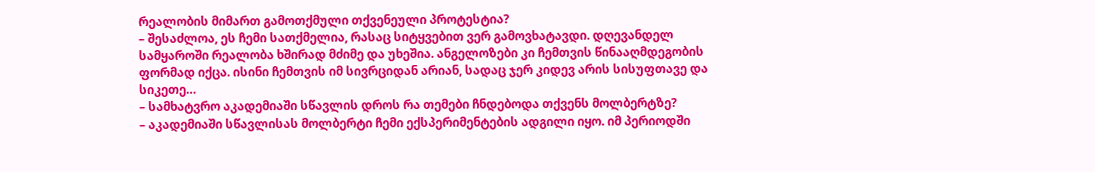რეალობის მიმართ გამოთქმული თქვენეული პროტესტია?
– შესაძლოა, ეს ჩემი სათქმელია, რასაც სიტყვებით ვერ გამოვხატავდი. დღევანდელ სამყაროში რეალობა ხშირად მძიმე და უხეშია. ანგელოზები კი ჩემთვის წინააღმდეგობის ფორმად იქცა. ისინი ჩემთვის იმ სივრციდან არიან, სადაც ჯერ კიდევ არის სისუფთავე და სიკეთე…
– სამხატვრო აკადემიაში სწავლის დროს რა თემები ჩნდებოდა თქვენს მოლბერტზე?
– აკადემიაში სწავლისას მოლბერტი ჩემი ექსპერიმენტების ადგილი იყო. იმ პერიოდში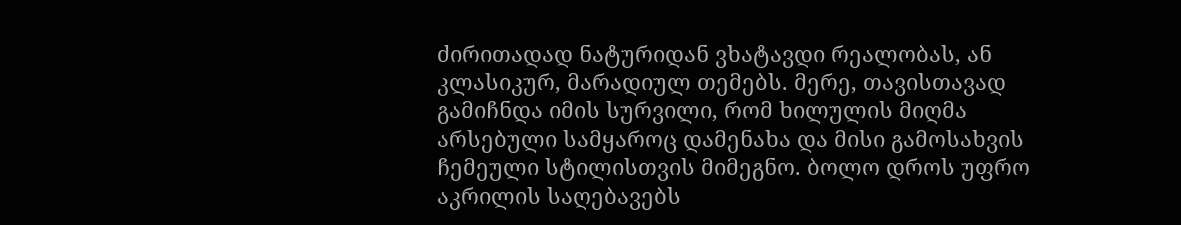ძირითადად ნატურიდან ვხატავდი რეალობას, ან კლასიკურ, მარადიულ თემებს. მერე, თავისთავად გამიჩნდა იმის სურვილი, რომ ხილულის მიღმა არსებული სამყაროც დამენახა და მისი გამოსახვის ჩემეული სტილისთვის მიმეგნო. ბოლო დროს უფრო აკრილის საღებავებს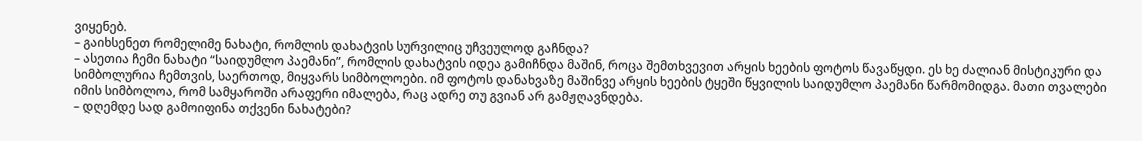ვიყენებ.
– გაიხსენეთ რომელიმე ნახატი, რომლის დახატვის სურვილიც უჩვეულოდ გაჩნდა?
– ასეთია ჩემი ნახატი “საიდუმლო პაემანი”, რომლის დახატვის იდეა გამიჩნდა მაშინ, როცა შემთხვევით არყის ხეების ფოტოს წავაწყდი. ეს ხე ძალიან მისტიკური და სიმბოლურია ჩემთვის, საერთოდ, მიყვარს სიმბოლოები. იმ ფოტოს დანახვაზე მაშინვე არყის ხეების ტყეში წყვილის საიდუმლო პაემანი წარმომიდგა. მათი თვალები იმის სიმბოლოა, რომ სამყაროში არაფერი იმალება, რაც ადრე თუ გვიან არ გამჟღავნდება.
– დღემდე სად გამოიფინა თქვენი ნახატები?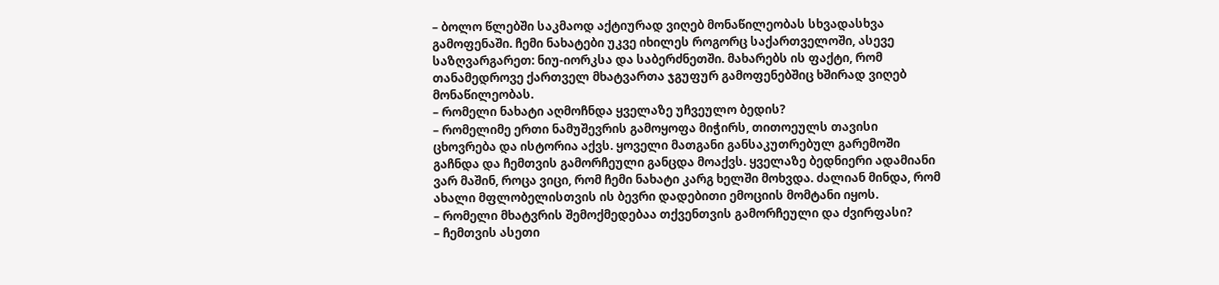– ბოლო წლებში საკმაოდ აქტიურად ვიღებ მონაწილეობას სხვადასხვა გამოფენაში. ჩემი ნახატები უკვე იხილეს როგორც საქართველოში, ასევე საზღვარგარეთ: ნიუ-იორკსა და საბერძნეთში. მახარებს ის ფაქტი, რომ თანამედროვე ქართველ მხატვართა ჯგუფურ გამოფენებშიც ხშირად ვიღებ მონაწილეობას.
– რომელი ნახატი აღმოჩნდა ყველაზე უჩვეულო ბედის?
– რომელიმე ერთი ნამუშევრის გამოყოფა მიჭირს, თითოეულს თავისი ცხოვრება და ისტორია აქვს. ყოველი მათგანი განსაკუთრებულ გარემოში გაჩნდა და ჩემთვის გამორჩეული განცდა მოაქვს. ყველაზე ბედნიერი ადამიანი ვარ მაშინ, როცა ვიცი, რომ ჩემი ნახატი კარგ ხელში მოხვდა. ძალიან მინდა, რომ ახალი მფლობელისთვის ის ბევრი დადებითი ემოციის მომტანი იყოს.
– რომელი მხატვრის შემოქმედებაა თქვენთვის გამორჩეული და ძვირფასი?
– ჩემთვის ასეთი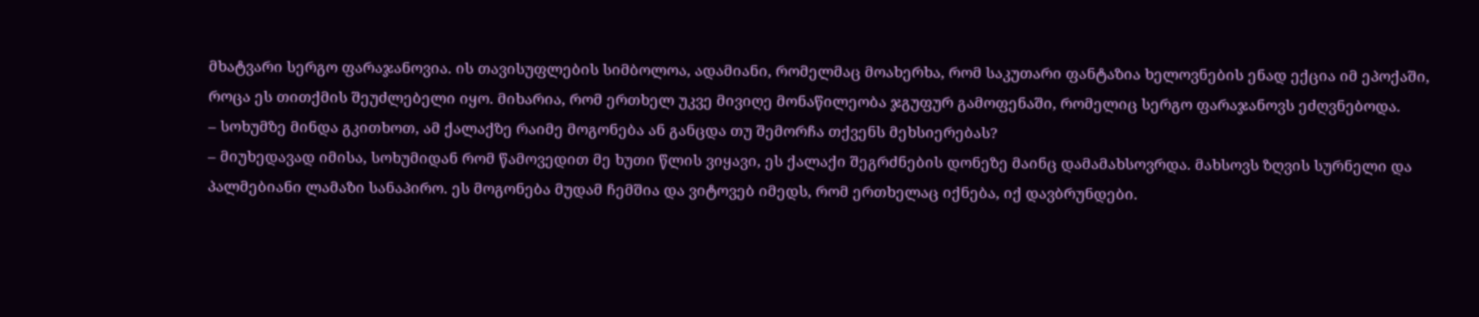მხატვარი სერგო ფარაჯანოვია. ის თავისუფლების სიმბოლოა, ადამიანი, რომელმაც მოახერხა, რომ საკუთარი ფანტაზია ხელოვნების ენად ექცია იმ ეპოქაში, როცა ეს თითქმის შეუძლებელი იყო. მიხარია, რომ ერთხელ უკვე მივიღე მონაწილეობა ჯგუფურ გამოფენაში, რომელიც სერგო ფარაჯანოვს ეძღვნებოდა.
– სოხუმზე მინდა გკითხოთ, ამ ქალაქზე რაიმე მოგონება ან განცდა თუ შემორჩა თქვენს მეხსიერებას?
– მიუხედავად იმისა, სოხუმიდან რომ წამოვედით მე ხუთი წლის ვიყავი, ეს ქალაქი შეგრძნების დონეზე მაინც დამამახსოვრდა. მახსოვს ზღვის სურნელი და პალმებიანი ლამაზი სანაპირო. ეს მოგონება მუდამ ჩემშია და ვიტოვებ იმედს, რომ ერთხელაც იქნება, იქ დავბრუნდები.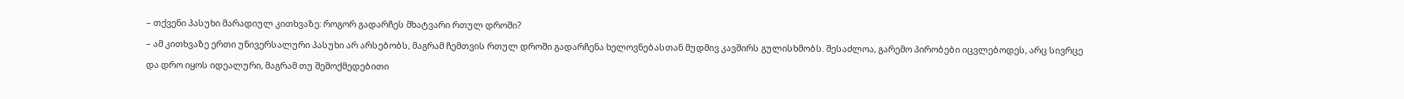– თქვენი პასუხი მარადიულ კითხვაზე: როგორ გადარჩეს მხატვარი რთულ დროში?
– ამ კითხვაზე ერთი უნივერსალური პასუხი არ არსებობს, მაგრამ ჩემთვის რთულ დროში გადარჩენა ხელოვნებასთან მუდმივ კავშირს გულისხმობს. შესაძლოა, გარემო პირობები იცვლებოდეს, არც სივრცე და დრო იყოს იდეალური, მაგრამ თუ შემოქმედებითი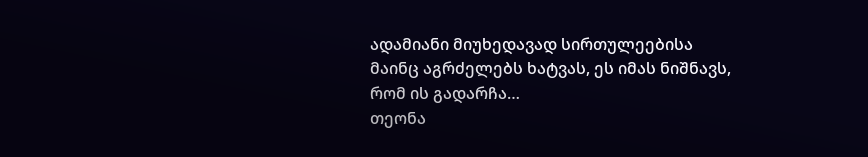ადამიანი მიუხედავად სირთულეებისა მაინც აგრძელებს ხატვას, ეს იმას ნიშნავს, რომ ის გადარჩა…
თეონა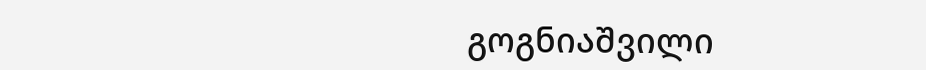გოგნიაშვილი